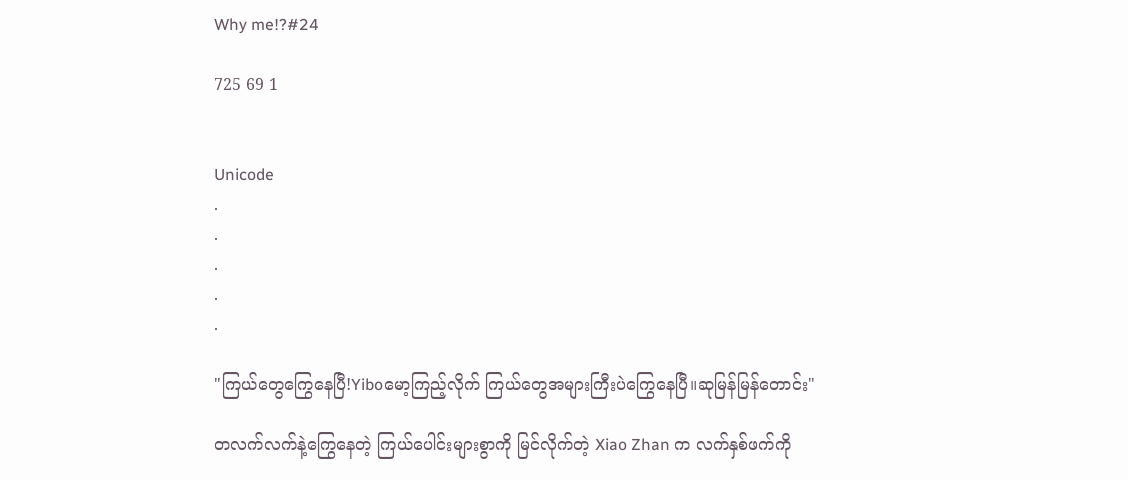Why me!?#24

725 69 1


Unicode
.
.
.
.
.

"ကြယ်တွေကြွေနေပြီ!Yiboမော့ကြည့်လိုက် ကြယ်တွေအများကြီးပဲကြွေနေပြီ။ဆုမြန်မြန်တောင်း"

တလက်လက်နဲ့ကြွေနေတဲ့ ကြယ်ပေါင်းများစွာကို မြင်လိုက်တဲ့ Xiao Zhan က လက်နှစ်ဖက်ကို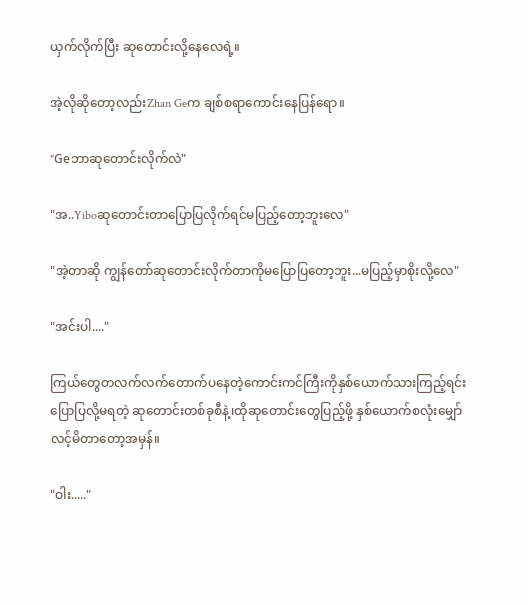ယှက်လိုက်ပြီး ဆုတောင်းလို့နေလေရဲ့။

အဲ့လိုဆိုတော့လည်းZhan Geက ချစ်စရာကောင်းနေပြန်ရော။

"Geဘာဆုတောင်းလိုက်လဲ"

"အ..Yiboဆုတောင်းတာပြောပြလိုက်ရင်မပြည့်တော့ဘူးလေ"

"အဲ့တာဆို ကျွန်တော်ဆုတောင်းလိုက်တာကိုမပြောပြတော့ဘူး...မပြည့်မှာစိုးလို့လေ"

"အင်းပါ...."

ကြယ်တွေတလက်လက်တောက်ပနေတဲ့ကောင်းကင်ကြီးကိုနှစ်ယောက်သားကြည့်ရင်း ပြောပြလို့မရတဲ့ ဆုတောင်းတစ်ခုစီနဲ့၊ထိုဆုတောင်းတွေပြည့်ဖို့ နှစ်ယောက်စလုံးမျှော်လင့်မိတာတော့အမှန်။

"ဝါး....."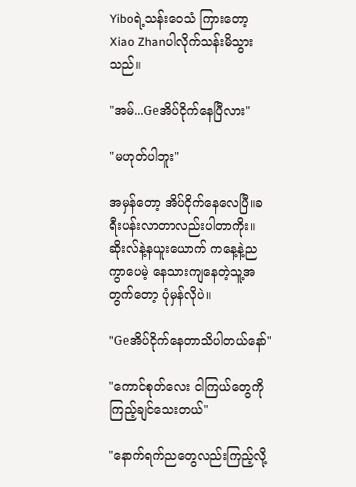Yiboရဲ့သန်းဝေသံ ကြားတော့ Xiao Zhanပါလိုက်သန်းမိသွားသည်။

"အမ်...Geအိပ်ငိုက်နေပြီလား"

"မဟုတ်ပါဘူး"

အမှန်တော့ အိပ်ငိုက်နေလေပြီ။ခရီးပန်းလာတာလည်းပါတာကိုး။ဆိုးလ်နဲ့နယူးယောက် ကနေ့နဲ့ညကွာပေမဲ့ နေသားကျနေတဲ့သူ့အတွက်တော့ ပုံမှန်လိုပဲ။

"Geအိပ်ငိုက်နေတာသိပါတယ်နော်"

"ကောင်စုတ်လေး ငါကြယ်တွေကိုကြည့်ချင်သေးတယ်"

"နောက်ရက်ညတွေလည်းကြည့်လို့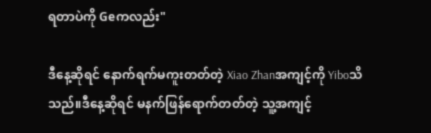ရတာပဲကို Geကလည်း"

ဒီနေ့ဆိုရင် နောက်ရက်မကူးတတ်တဲ့ Xiao Zhanအကျင့်ကို Yiboသိသည်။ဒီနေ့ဆိုရင် မနက်ဖြန်ရောက်တတ်တဲ့ သူ့အကျင့်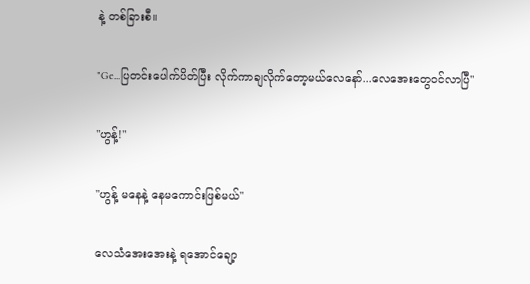နဲ့ တစ်ခြားစီ။

"Ge...ပြတင်းပေါက်ပိတ်ပြီး လိုက်ကာချလိုက်တော့မယ်လေနော်...လေအေးတွေဝင်လာပြီ"

"ဟွန့်!"

"ဟွန့် မနေနဲ့ နေမကောင်းဖြစ်မယ်"

လေသံအေးအေးနဲ့ ရအောင်ချော့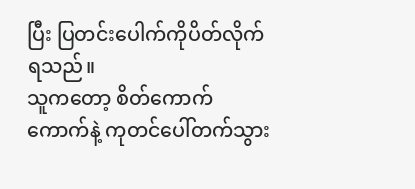ပြီး ပြတင်းပေါက်ကိုပိတ်လိုက်ရသည်။
သူကတော့ စိတ်ကောက်ကောက်နဲ့ ကုတင်ပေါ်တက်သွား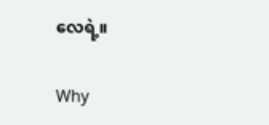လေရဲ့။

Why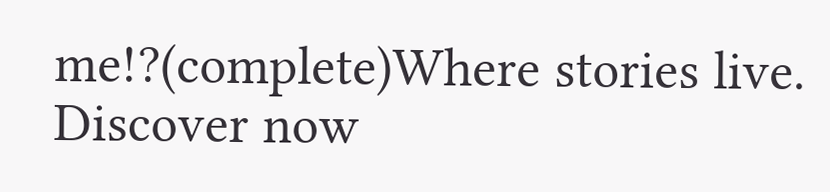me!?(complete)Where stories live. Discover now